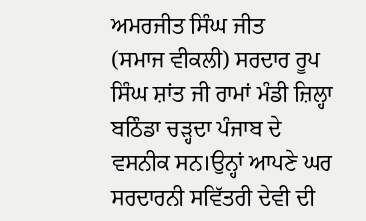ਅਮਰਜੀਤ ਸਿੰਘ ਜੀਤ
(ਸਮਾਜ ਵੀਕਲੀ) ਸਰਦਾਰ ਰੂਪ ਸਿੰਘ ਸ਼ਾਂਤ ਜੀ ਰਾਮਾਂ ਮੰਡੀ ਜ਼ਿਲ੍ਹਾ ਬਠਿੰਡਾ ਚੜ੍ਹਦਾ ਪੰਜਾਬ ਦੇ ਵਸਨੀਕ ਸਨ।ਉਨ੍ਹਾਂ ਆਪਣੇ ਘਰ ਸਰਦਾਰਨੀ ਸਵਿੱਤਰੀ ਦੇਵੀ ਦੀ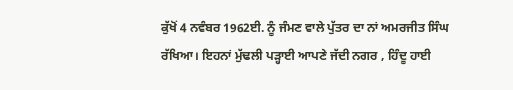ਕੁੱਖੋਂ 4 ਨਵੰਬਰ 1962ਈ. ਨੂੰ ਜੰਮਣ ਵਾਲੇ ਪੁੱਤਰ ਦਾ ਨਾਂ ਅਮਰਜੀਤ ਸਿੰਘ ਰੱਖਿਆ। ਇਹਨਾਂ ਮੁੱਢਲੀ ਪੜ੍ਹਾਈ ਆਪਣੇ ਜੱਦੀ ਨਗਰ , ਹਿੰਦੂ ਹਾਈ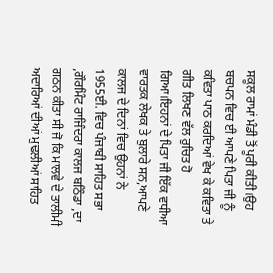ਸਕੂਲ ਰਾਮਾਂ ਮੰਡੀ ਤੋਂ ਪੂਰੀ ਕੀਤੀ।ਉਹ ਬਚਪਨ ਵਿਚ ਈ ਆਪਣੇ ਪਿਤਾ ਜੀ ਨੂੰ ਕਵਿਤਾ ਪਾਠ ਕਰਦਿਆਂ ਵੇਖ ਕੇ ਕਵਿਤਾ ਤੇ ਗੀਤ ਲਿਖਣ ਵੱਲ ਰੁਚਿਤ ਹੋ ਗਿਆ।ਇਹਨਾਂ ਦੇ ਪਿਤਾ ਜੀ ਇੱਕ ਵਧੀਆ ਵਾਰਤਕ ਲੇਖਕ ਤੇ ਬੁਲਾਰੇ ਸਨ,ਆਪਣੇ ਕਾਲਜ ਦੇ ਦਿਨਾਂ ਵਿਚ ਉਹਨਾਂ ਨੇ 1955ਈ. ਵਿਚ ਪੰਜਾਬੀ ਸਾਹਿਤ ਸਭਾ ,ਗੌਰਮਿੰਟ ਰਾਜਿੰਦਰਾ ਕਾਲਜ ਬਠਿੰਡਾ ,ਦਾ ਗਠਨ ਕੀਤਾ ਸੀ ਜੋ ਕਿ ਮਾਲਵੇ ਦੇ ਤਾਲੀਮੀ ਅਦਾਰਿਆਂ ਦੀਆਂ ਮੁਢਲੀਆਂ ਸਾਹਿਤ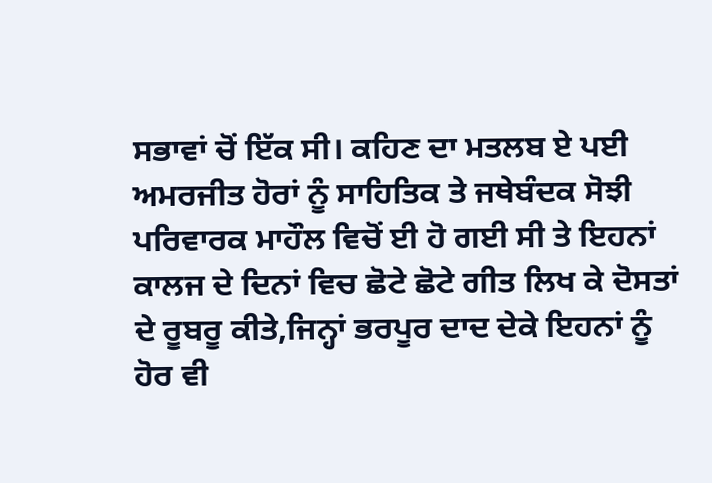ਸਭਾਵਾਂ ਚੋਂ ਇੱਕ ਸੀ। ਕਹਿਣ ਦਾ ਮਤਲਬ ਏ ਪਈ ਅਮਰਜੀਤ ਹੋਰਾਂ ਨੂੰ ਸਾਹਿਤਿਕ ਤੇ ਜਥੇਬੰਦਕ ਸੋਝੀ ਪਰਿਵਾਰਕ ਮਾਹੌਲ ਵਿਚੋਂ ਈ ਹੋ ਗਈ ਸੀ ਤੇ ਇਹਨਾਂ ਕਾਲਜ ਦੇ ਦਿਨਾਂ ਵਿਚ ਛੋਟੇ ਛੋਟੇ ਗੀਤ ਲਿਖ ਕੇ ਦੋਸਤਾਂ ਦੇ ਰੂਬਰੂ ਕੀਤੇ,ਜਿਨ੍ਹਾਂ ਭਰਪੂਰ ਦਾਦ ਦੇਕੇ ਇਹਨਾਂ ਨੂੰ ਹੋਰ ਵੀ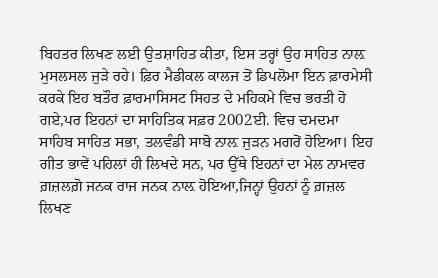ਬਿਹਤਰ ਲਿਖਣ ਲਈ ਉਤਸ਼ਾਹਿਤ ਕੀਤਾ, ਇਸ ਤਰ੍ਹਾਂ ਉਹ ਸਾਹਿਤ ਨਾਲ਼ ਮੁਸਲਸਲ ਜੁੜੇ ਰਹੇ। ਫ਼ਿਰ ਮੈਡੀਕਲ ਕਾਲਜ ਤੋਂ ਡਿਪਲੋਮਾ ਇਨ ਫ਼ਾਰਮੇਸੀ ਕਰਕੇ ਇਹ ਬਤੌਰ ਫ਼ਾਰਮਾਸਿਸਟ ਸਿਹਤ ਦੇ ਮਹਿਕਮੇ ਵਿਚ ਭਰਤੀ ਹੋ ਗਏ,ਪਰ ਇਹਨਾਂ ਦਾ ਸਾਹਿਤਿਕ ਸਫ਼ਰ 2002ਈ. ਵਿਚ ਦਮਦਮਾ ਸਾਹਿਬ ਸਾਹਿਤ ਸਭਾ, ਤਲਵੰਡੀ ਸਾਬੋ ਨਾਲ਼ ਜੁੜਨ ਮਗਰੋਂ ਹੋਇਆ। ਇਹ ਗੀਤ ਭਾਵੇਂ ਪਹਿਲਾਂ ਹੀ ਲਿਖਦੇ ਸਨ, ਪਰ ਉੱਥੇ ਇਹਨਾਂ ਦਾ ਮੇਲ ਨਾਮਵਰ ਗ਼ਜ਼ਲਗ਼ੋ ਜਨਕ ਰਾਜ ਜਨਕ ਨਾਲ਼ ਹੋਇਆ,ਜਿਨ੍ਹਾਂ ਉਹਨਾਂ ਨੂੰ ਗ਼ਜ਼ਲ ਲਿਖਣ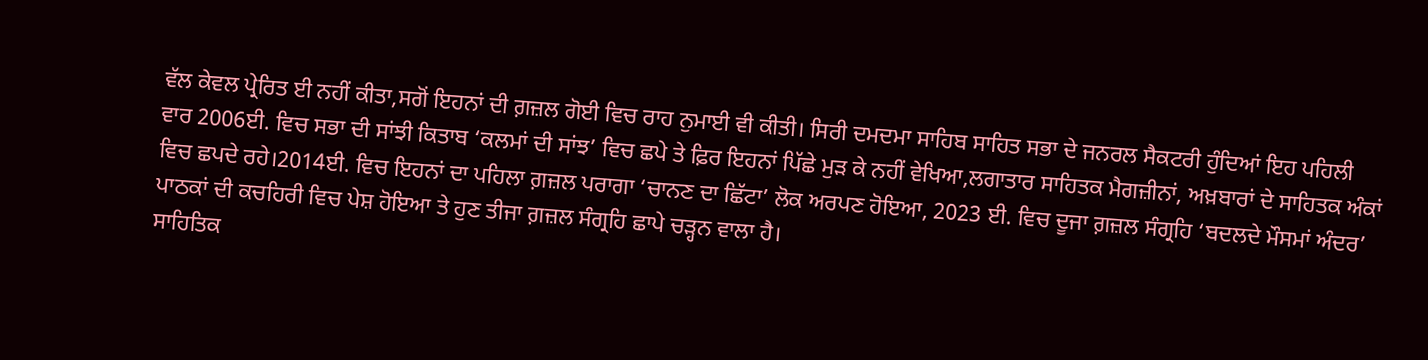ਵੱਲ ਕੇਵਲ ਪ੍ਰੇਰਿਤ ਈ ਨਹੀਂ ਕੀਤਾ,ਸਗੋਂ ਇਹਨਾਂ ਦੀ ਗ਼ਜ਼ਲ ਗੋਈ ਵਿਚ ਰਾਹ ਨੁਮਾਈ ਵੀ ਕੀਤੀ। ਸਿਰੀ ਦਮਦਮਾ ਸਾਹਿਬ ਸਾਹਿਤ ਸਭਾ ਦੇ ਜਨਰਲ ਸੈਕਟਰੀ ਹੁੰਦਿਆਂ ਇਹ ਪਹਿਲੀ ਵਾਰ 2006ਈ. ਵਿਚ ਸਭਾ ਦੀ ਸਾਂਝੀ ਕਿਤਾਬ ‘ਕਲਮਾਂ ਦੀ ਸਾਂਝ’ ਵਿਚ ਛਪੇ ਤੇ ਫ਼ਿਰ ਇਹਨਾਂ ਪਿੱਛੇ ਮੁੜ ਕੇ ਨਹੀਂ ਵੇਖਿਆ,ਲਗਾਤਾਰ ਸਾਹਿਤਕ ਮੈਗਜ਼ੀਨਾਂ, ਅਖ਼ਬਾਰਾਂ ਦੇ ਸਾਹਿਤਕ ਅੰਕਾਂ ਵਿਚ ਛਪਦੇ ਰਹੇ।2014ਈ. ਵਿਚ ਇਹਨਾਂ ਦਾ ਪਹਿਲਾ ਗ਼ਜ਼ਲ ਪਰਾਗਾ ‘ਚਾਨਣ ਦਾ ਛਿੱਟਾ’ ਲੋਕ ਅਰਪਣ ਹੋਇਆ, 2023 ਈ. ਵਿਚ ਦੂਜਾ ਗ਼ਜ਼ਲ ਸੰਗ੍ਰਹਿ ‘ਬਦਲਦੇ ਮੌਸਮਾਂ ਅੰਦਰ’ ਪਾਠਕਾਂ ਦੀ ਕਚਹਿਰੀ ਵਿਚ ਪੇਸ਼ ਹੋਇਆ ਤੇ ਹੁਣ ਤੀਜਾ ਗ਼ਜ਼ਲ ਸੰਗ੍ਰਹਿ ਛਾਪੇ ਚੜ੍ਹਨ ਵਾਲਾ ਹੈ।
ਸਾਹਿਤਿਕ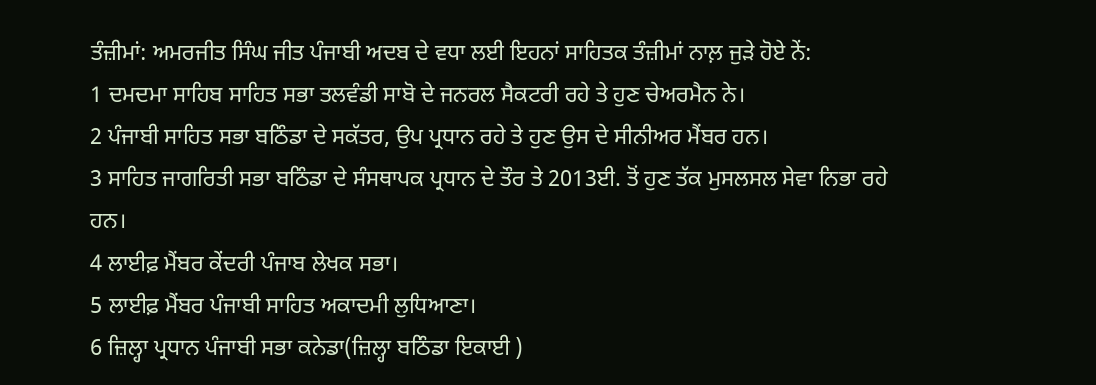ਤੰਜ਼ੀਮਾਂ: ਅਮਰਜੀਤ ਸਿੰਘ ਜੀਤ ਪੰਜਾਬੀ ਅਦਬ ਦੇ ਵਧਾ ਲਈ ਇਹਨਾਂ ਸਾਹਿਤਕ ਤੰਜ਼ੀਮਾਂ ਨਾਲ਼ ਜੁੜੇ ਹੋਏ ਨੇਂ:
1 ਦਮਦਮਾ ਸਾਹਿਬ ਸਾਹਿਤ ਸਭਾ ਤਲਵੰਡੀ ਸਾਬੋ ਦੇ ਜਨਰਲ ਸੈਕਟਰੀ ਰਹੇ ਤੇ ਹੁਣ ਚੇਅਰਮੈਨ ਨੇ।
2 ਪੰਜਾਬੀ ਸਾਹਿਤ ਸਭਾ ਬਠਿੰਡਾ ਦੇ ਸਕੱਤਰ, ਉਪ ਪ੍ਰਧਾਨ ਰਹੇ ਤੇ ਹੁਣ ਉਸ ਦੇ ਸੀਨੀਅਰ ਮੈਂਬਰ ਹਨ।
3 ਸਾਹਿਤ ਜਾਗਰਿਤੀ ਸਭਾ ਬਠਿੰਡਾ ਦੇ ਸੰਸਥਾਪਕ ਪ੍ਰਧਾਨ ਦੇ ਤੌਰ ਤੇ 2013ਈ. ਤੋਂ ਹੁਣ ਤੱਕ ਮੁਸਲਸਲ ਸੇਵਾ ਨਿਭਾ ਰਹੇ ਹਨ।
4 ਲਾਈਫ਼ ਮੈਂਬਰ ਕੇਂਦਰੀ ਪੰਜਾਬ ਲੇਖਕ ਸਭਾ।
5 ਲਾਈਫ਼ ਮੈਂਬਰ ਪੰਜਾਬੀ ਸਾਹਿਤ ਅਕਾਦਮੀ ਲੁਧਿਆਣਾ।
6 ਜ਼ਿਲ੍ਹਾ ਪ੍ਰਧਾਨ ਪੰਜਾਬੀ ਸਭਾ ਕਨੇਡਾ(ਜ਼ਿਲ੍ਹਾ ਬਠਿੰਡਾ ਇਕਾਈ )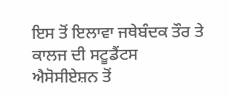ਇਸ ਤੋਂ ਇਲਾਵਾ ਜਥੇਬੰਦਕ ਤੌਰ ਤੇ ਕਾਲਜ ਦੀ ਸਟੂਡੈਂਟਸ ਐਸੋਸੀਏਸ਼ਨ ਤੋਂ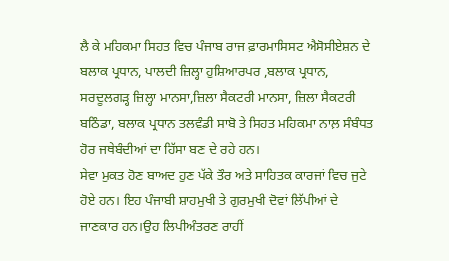ਲੈ ਕੇ ਮਹਿਕਮਾ ਸਿਹਤ ਵਿਚ ਪੰਜਾਬ ਰਾਜ ਫ਼ਾਰਮਾਸਿਸਟ ਐਸੋਸੀਏਸ਼ਨ ਦੇ ਬਲਾਕ ਪ੍ਰਧਾਨ, ਪਾਲਦੀ ਜ਼ਿਲ੍ਹਾ ਹੁਸ਼ਿਆਰਪਰ ,ਬਲਾਕ ਪ੍ਰਧਾਨ, ਸਰਦੂਲਗੜ੍ਹ ਜ਼ਿਲ੍ਹਾ ਮਾਨਸਾ,ਜ਼ਿਲਾ ਸੈਕਟਰੀ ਮਾਨਸਾ, ਜ਼ਿਲਾ ਸੈਕਟਰੀ ਬਠਿੰਡਾ, ਬਲਾਕ ਪ੍ਰਧਾਨ ਤਲਵੰਡੀ ਸਾਬੋ ਤੇ ਸਿਹਤ ਮਹਿਕਮਾ ਨਾਲ਼ ਸੰਬੰਧਤ ਹੋਰ ਜਥੇਬੰਦੀਆਂ ਦਾ ਹਿੱਸਾ ਬਣ ਦੇ ਰਹੇ ਹਨ।
ਸੇਵਾ ਮੁਕਤ ਹੋਣ ਬਾਅਦ ਹੁਣ ਪੱਕੇ ਤੌਰ ਅਤੇ ਸਾਹਿਤਕ ਕਾਰਜਾਂ ਵਿਚ ਜੁਟੇ ਹੋਏ ਹਨ। ਇਹ ਪੰਜਾਬੀ ਸ਼ਾਹਮੁਖੀ ਤੇ ਗੁਰਮੁਖੀ ਦੋਵਾਂ ਲਿੱਪੀਆਂ ਦੇ ਜਾਣਕਾਰ ਹਨ।ਉਹ ਲਿਪੀਅੰਤਰਣ ਰਾਹੀਂ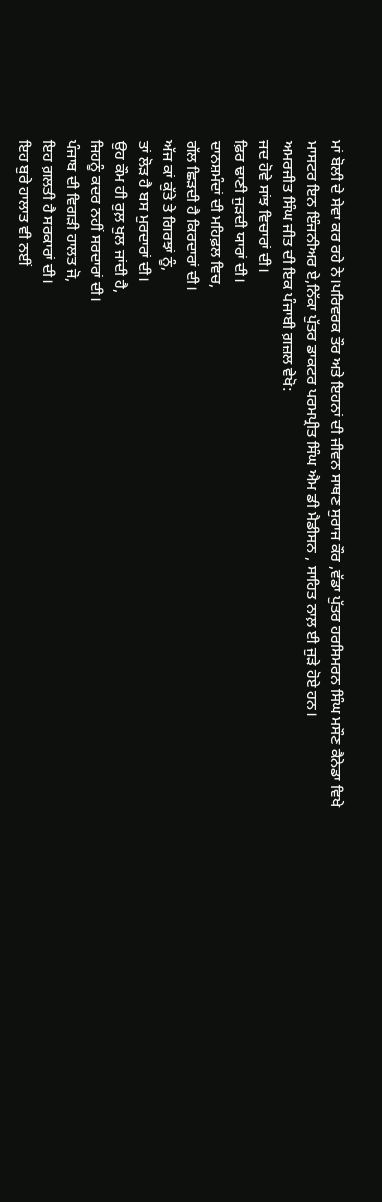ਮਾਂ ਬੋਲੀ ਦੇ ਸੇਵਾ ਕਰ ਰਹੇ ਨੇ।ਪਰਿਵਰਕ ਤੌਰ ਅਤੇ ਇਹਨਾਂ ਦੀ ਜੀਵਨ ਸਾਥਣ ਸੁਰਾਜ ਕੌਰ ,ਵੱਡਾ ਪੁੱਤਰ ਹਰਸਿਮਰਨ ਸਿੰਘ ਮਸੌਣ ਕੈਨੇਡਾ ਵਿਖੇ ਮਾਸਟਰ ਇਨ ਇੰਜਨੀਅਰ ਏ,ਨਿੱਕਾ ਪੁੱਤਰ ਡਾਕਟਰ ਪਰਮਪ੍ਰੀਤ ਸਿੰਘ ਐਮ ਡੀ ਮੈਡੀਸਨ , ਸਾਹਿਤ ਨਾਲ਼ ਈ ਜੁੜੇ ਹੋਏ ਹਨ।
ਅਮਰਜੀਤ ਸਿੰਘ ਜੀਤ ਦੀ ਇਕ ਪੰਜਾਬੀ ਗ਼ਜ਼ਲ ਵੇਖੋ:
ਜਦ ਹੋਵੇ ਸਾਂਝ ਵਿਚਾਰਾਂ ਦੀ।
ਫ਼ਿਰ ਢਾਣੀ ਜੁੜਦੀ ਯਾਰਾਂ ਦੀ।
ਦਾਨਸ਼ਮੰਦਾਂ ਦੀ ਮਹਿਫ਼ਲ ਵਿਚ,
ਗੱਲ ਛਿੜਦੀ ਹੈ ਕਿਰਦਾਰਾਂ ਦੀ।
ਅੱਜ ਕਾਂ ਕੁੱਤੇ ਤੇ ਗਿਰਝਾਂ ਨੂੰ,
ਤਾਂ ਲੋੜ ਹੈ ਬਸ ਮੁਰਦਾਰਾਂ ਦੀ।
ਉਹ ਕੌਮ ਹੀ ਰੁਲ਼ ਖੁਲ ਜਾਂਦੀ ਹੈ,
ਜਿਹਨੂੰ ਕਦਰ ਨਹੀਂ ਸਰਦਾਰਾਂ ਦੀ।
ਪੰਜਾਬ ਦੀ ਵਿਗੜੀ ਹਾਲਤ ਜੋ,
ਇਹ ਗ਼ਲਤੀ ਹੈ ਸਰਕਾਰਾਂ ਦੀ।
ਇਹ ਬੁਰੇ ਹਾਲਾਤ ਵੀ ਨਈਂ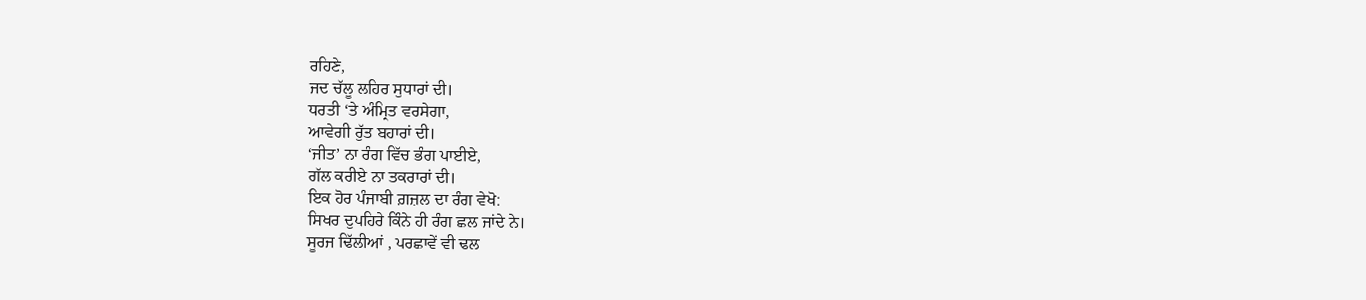ਰਹਿਣੇ,
ਜਦ ਚੱਲੂ ਲਹਿਰ ਸੁਧਾਰਾਂ ਦੀ।
ਧਰਤੀ ‘ਤੇ ਅੰਮ੍ਰਿਤ ਵਰਸੇਗਾ,
ਆਵੇਗੀ ਰੁੱਤ ਬਹਾਰਾਂ ਦੀ।
‘ਜੀਤ’ ਨਾ ਰੰਗ ਵਿੱਚ ਭੰਗ ਪਾਈਏ,
ਗੱਲ ਕਰੀਏ ਨਾ ਤਕਰਾਰਾਂ ਦੀ।
ਇਕ ਹੋਰ ਪੰਜਾਬੀ ਗ਼ਜ਼ਲ ਦਾ ਰੰਗ ਵੇਖੋ:
ਸਿਖਰ ਦੁਪਹਿਰੇ ਕਿੰਨੇ ਹੀ ਰੰਗ ਛਲ ਜਾਂਦੇ ਨੇ।
ਸੂਰਜ ਢਿੱਲੀਆਂ , ਪਰਛਾਵੇਂ ਵੀ ਢਲ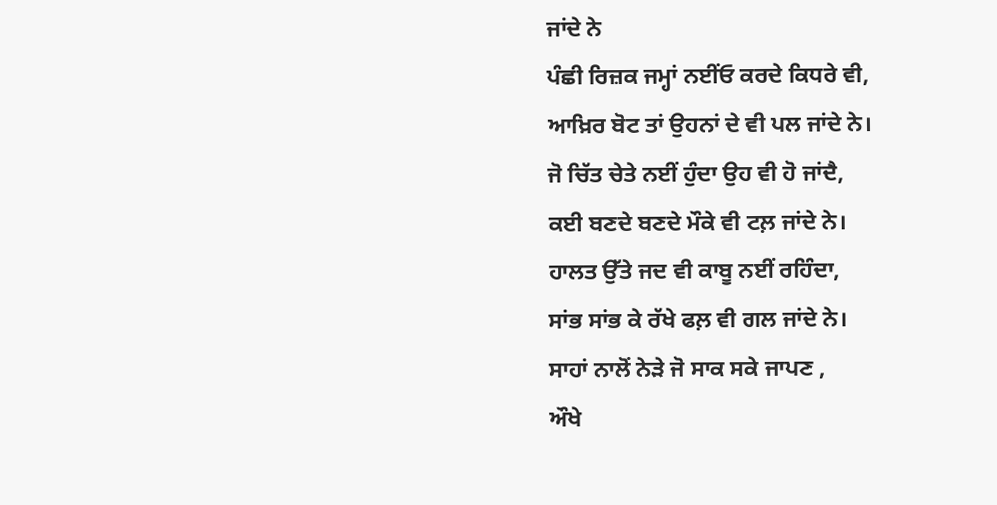ਜਾਂਦੇ ਨੇ
ਪੰਛੀ ਰਿਜ਼ਕ ਜਮ੍ਹਾਂ ਨਈਂਓ ਕਰਦੇ ਕਿਧਰੇ ਵੀ,
ਆਖ਼ਿਰ ਬੋਟ ਤਾਂ ਉਹਨਾਂ ਦੇ ਵੀ ਪਲ ਜਾਂਦੇ ਨੇ।
ਜੋ ਚਿੱਤ ਚੇਤੇ ਨਈਂ ਹੁੰਦਾ ਉਹ ਵੀ ਹੋ ਜਾਂਦੈ,
ਕਈ ਬਣਦੇ ਬਣਦੇ ਮੌਕੇ ਵੀ ਟਲ਼ ਜਾਂਦੇ ਨੇ।
ਹਾਲਤ ਉੱਤੇ ਜਦ ਵੀ ਕਾਬੂ ਨਈਂ ਰਹਿੰਦਾ,
ਸਾਂਭ ਸਾਂਭ ਕੇ ਰੱਖੇ ਫਲ਼ ਵੀ ਗਲ ਜਾਂਦੇ ਨੇ।
ਸਾਹਾਂ ਨਾਲੋਂ ਨੇੜੇ ਜੋ ਸਾਕ ਸਕੇ ਜਾਪਣ ,
ਔਖੇ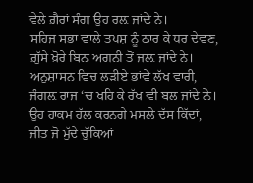ਵੇਲੇ ਗ਼ੈਰਾਂ ਸੰਗ ਉਹ ਰਲ਼ ਜਾਂਦੇ ਨੇ।
ਸਹਿਜ ਸਭਾ ਵਾਲੇ ਤਪਸ਼ ਨੂੰ ਠਾਰ ਕੇ ਧਰ ਦੇਵਣ,
ਗ਼ੁੱਸੇ ਖ਼ੋਰੇ ਬਿਨ ਅਗਨੀ ਤੋਂ ਜਲ਼ ਜਾਂਦੇ ਨੇ।
ਅਨੁਸ਼ਾਸਨ ਵਿਚ ਲੜੀਏ ਭਾਂਵੇ ਲੱਖ ਵਾਰੀ,
ਜੰਗਲ਼ ਰਾਜ ‘ਚ ਖਹਿ ਕੇ ਰੱਖ ਵੀ ਬਲ ਜਾਂਦੇ ਨੇ।
ਉਹ ਹਾਕਮ ਹੱਲ ਕਰਨਗੇ ਮਸਲੇ ਦੱਸ ਕਿੱਦਾਂ,
ਜੀਤ ਜੋ ਮੁੱਦੇ ਚੁੱਕਿਆਂ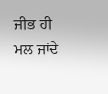ਜੀਭ ਹੀ ਮਲ ਜਾਂਦੇ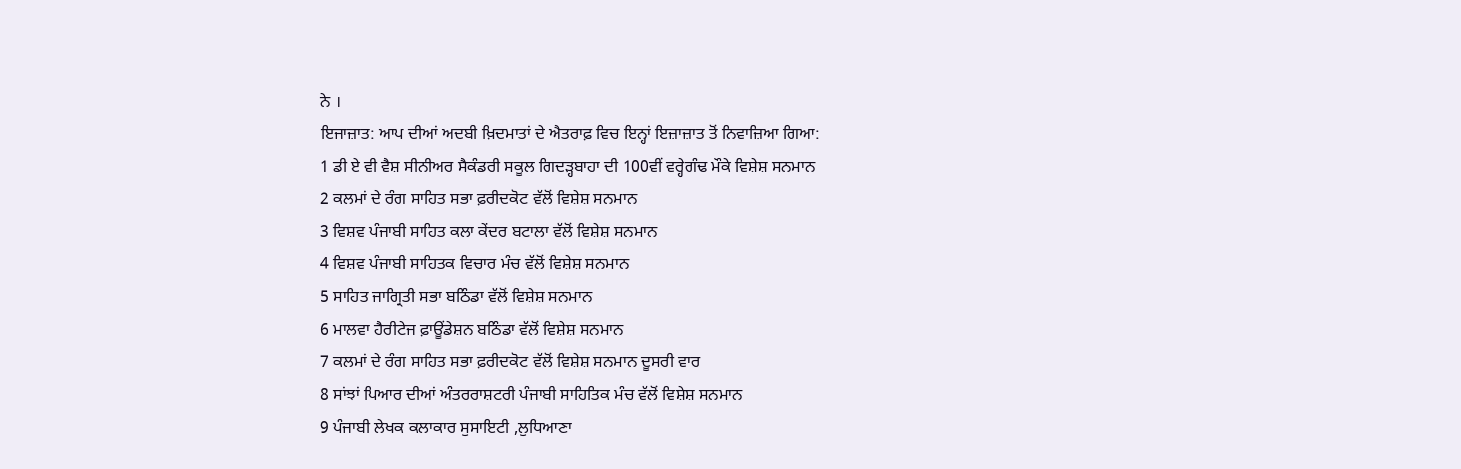ਨੇ ।
ਇਜਾਜ਼ਾਤ: ਆਪ ਦੀਆਂ ਅਦਬੀ ਖ਼ਿਦਮਾਤਾਂ ਦੇ ਐਤਰਾਫ਼ ਵਿਚ ਇਨ੍ਹਾਂ ਇਜ਼ਾਜ਼ਾਤ ਤੋਂ ਨਿਵਾਜ਼ਿਆ ਗਿਆ:
1 ਡੀ ਏ ਵੀ ਵੈਸ਼ ਸੀਨੀਅਰ ਸੈਕੰਡਰੀ ਸਕੂਲ ਗਿਦੜ੍ਹਬਾਹਾ ਦੀ 100ਵੀਂ ਵਰ੍ਹੇਗੰਢ ਮੌਕੇ ਵਿਸ਼ੇਸ਼ ਸਨਮਾਨ
2 ਕਲਮਾਂ ਦੇ ਰੰਗ ਸਾਹਿਤ ਸਭਾ ਫ਼ਰੀਦਕੋਟ ਵੱਲੋਂ ਵਿਸ਼ੇਸ਼ ਸਨਮਾਨ
3 ਵਿਸ਼ਵ ਪੰਜਾਬੀ ਸਾਹਿਤ ਕਲਾ ਕੇਂਦਰ ਬਟਾਲਾ ਵੱਲੋਂ ਵਿਸ਼ੇਸ਼ ਸਨਮਾਨ
4 ਵਿਸ਼ਵ ਪੰਜਾਬੀ ਸਾਹਿਤਕ ਵਿਚਾਰ ਮੰਚ ਵੱਲੋਂ ਵਿਸ਼ੇਸ਼ ਸਨਮਾਨ
5 ਸਾਹਿਤ ਜਾਗ੍ਰਿਤੀ ਸਭਾ ਬਠਿੰਡਾ ਵੱਲੋਂ ਵਿਸ਼ੇਸ਼ ਸਨਮਾਨ
6 ਮਾਲਵਾ ਹੈਰੀਟੇਜ ਫ਼ਾਊਂਡੇਸ਼ਨ ਬਠਿੰਡਾ ਵੱਲੋਂ ਵਿਸ਼ੇਸ਼ ਸਨਮਾਨ
7 ਕਲਮਾਂ ਦੇ ਰੰਗ ਸਾਹਿਤ ਸਭਾ ਫ਼ਰੀਦਕੋਟ ਵੱਲੋਂ ਵਿਸ਼ੇਸ਼ ਸਨਮਾਨ ਦੂਸਰੀ ਵਾਰ
8 ਸਾਂਝਾਂ ਪਿਆਰ ਦੀਆਂ ਅੰਤਰਰਾਸ਼ਟਰੀ ਪੰਜਾਬੀ ਸਾਹਿਤਿਕ ਮੰਚ ਵੱਲੋਂ ਵਿਸ਼ੇਸ਼ ਸਨਮਾਨ
9 ਪੰਜਾਬੀ ਲੇਖਕ ਕਲਾਕਾਰ ਸੁਸਾਇਟੀ ,ਲੁਧਿਆਣਾ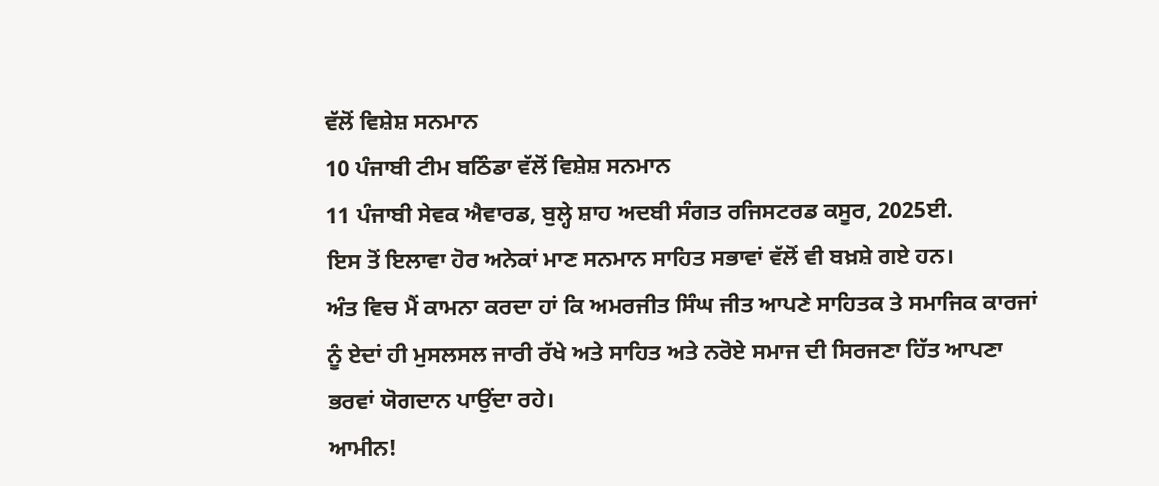ਵੱਲੋਂ ਵਿਸ਼ੇਸ਼ ਸਨਮਾਨ
10 ਪੰਜਾਬੀ ਟੀਮ ਬਠਿੰਡਾ ਵੱਲੋਂ ਵਿਸ਼ੇਸ਼ ਸਨਮਾਨ
11 ਪੰਜਾਬੀ ਸੇਵਕ ਐਵਾਰਡ, ਬੁਲ੍ਹੇ ਸ਼ਾਹ ਅਦਬੀ ਸੰਗਤ ਰਜਿਸਟਰਡ ਕਸੂਰ, 2025ਈ.
ਇਸ ਤੋਂ ਇਲਾਵਾ ਹੋਰ ਅਨੇਕਾਂ ਮਾਣ ਸਨਮਾਨ ਸਾਹਿਤ ਸਭਾਵਾਂ ਵੱਲੋਂ ਵੀ ਬਖ਼ਸ਼ੇ ਗਏ ਹਨ।
ਅੰਤ ਵਿਚ ਮੈਂ ਕਾਮਨਾ ਕਰਦਾ ਹਾਂ ਕਿ ਅਮਰਜੀਤ ਸਿੰਘ ਜੀਤ ਆਪਣੇ ਸਾਹਿਤਕ ਤੇ ਸਮਾਜਿਕ ਕਾਰਜਾਂ ਨੂੰ ਏਦਾਂ ਹੀ ਮੁਸਲਸਲ ਜਾਰੀ ਰੱਖੇ ਅਤੇ ਸਾਹਿਤ ਅਤੇ ਨਰੋਏ ਸਮਾਜ ਦੀ ਸਿਰਜਣਾ ਹਿੱਤ ਆਪਣਾ ਭਰਵਾਂ ਯੋਗਦਾਨ ਪਾਉਂਦਾ ਰਹੇ।
ਆਮੀਨ!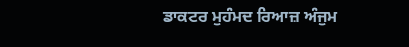ਡਾਕਟਰ ਮੁਹੰਮਦ ਰਿਆਜ਼ ਅੰਜੁਮ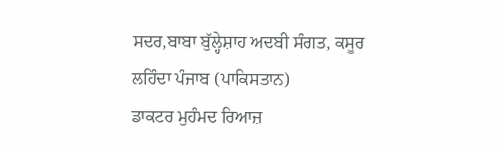ਸਦਰ,ਬਾਬਾ ਬੁੱਲ੍ਹੇਸ਼ਾਹ ਅਦਬੀ ਸੰਗਤ, ਕਸੂਰ
ਲਹਿੰਦਾ ਪੰਜਾਬ (ਪਾਕਿਸਤਾਨ)
ਡਾਕਟਰ ਮੁਹੰਮਦ ਰਿਆਜ਼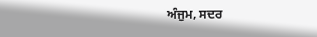ਅੰਜੁਮ, ਸਦਰ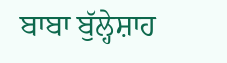ਬਾਬਾ ਬੁੱਲ੍ਹੇਸ਼ਾਹ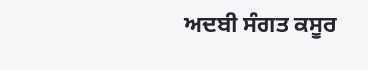ਅਦਬੀ ਸੰਗਤ ਕਸੂਰ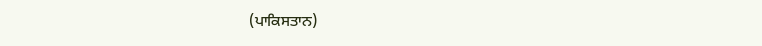(ਪਾਕਿਸਤਾਨ)